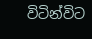විටින්විට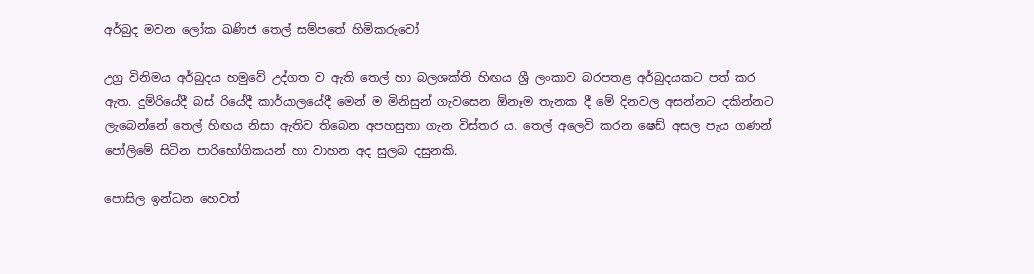අර්බුද මවන ලෝක ඛණිජ තෙල් සම්පතේ හිමිකරුවෝ

උග්‍ර විනිමය අර්බුදය හමුවේ උද්ගත ව ඇති තෙල් හා බලශක්ති හිඟය ශ්‍රී ලංකාව බරපතළ අර්බුදයකට පත් කර ඇත. දුම්රියේදී බස් රියේදී කාර්යාලයේදී මෙන් ම මිනිසුන් ගැවසෙන ඕනෑම තැනක දී මේ දිනවල අසන්නට දකින්නට ලැබෙන්නේ තෙල් හිඟය නිසා ඇතිව තිබෙන අපහසුතා ගැන විස්තර ය. තෙල් අලෙවි කරන ෂෙඩ් අසල පැය ගණන් පෝලිමේ සිටින පාරිභෝගිකයන් හා වාහන අද සුලබ දසුනකි.

පොසිල ඉන්ධන හෙවත්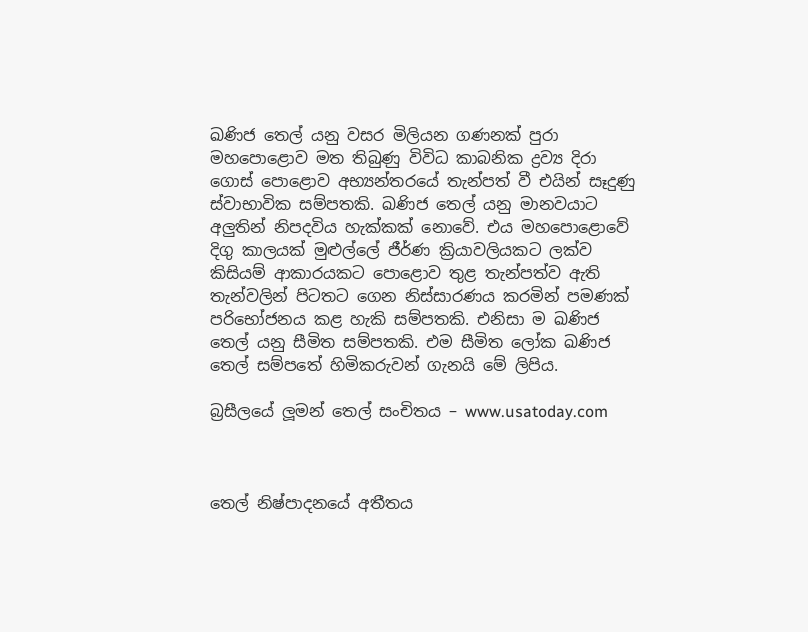ඛණිජ තෙල් යනු වසර මිලියන ගණනක් පුරා මහපොළොව මත තිබුණු විවිධ කාබනික ද්‍රව්‍ය දිරා ගොස් පොළොව අභ්‍යන්තරයේ තැන්පත් වී එයින් සෑදුණු ස්වාභාවික සම්පතකි. ඛණිජ තෙල් යනු මානවයාට අලුතින් නිපදවිය හැක්කක් නොවේ. එය මහපොළොවේ දිගු කාලයක් මුළුල්ලේ ජීර්ණ ක්‍රියාවලියකට ලක්ව කිසියම් ආකාරයකට පොළොව තුළ තැන්පත්ව ඇති තැන්වලින් පිටතට ගෙන නිස්සාරණය කරමින් පමණක් පරිභෝජනය කළ හැකි සම්පතකි. එනිසා ම ඛණිජ තෙල් යනු සීමිත සම්පතකි. එම සීමිත ලෝක ඛණිජ තෙල් සම්පතේ හිමිකරුවන් ගැනයි මේ ලිපිය.

බ්‍රසීලයේ ලූමන් තෙල් සංචිතය – www.usatoday.com



තෙල් නිෂ්පාදනයේ අතීතය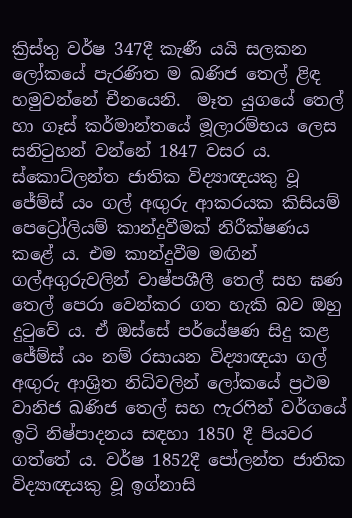ක්‍රිස්තු වර්ෂ 347දී කැණී යයි සලකන ලෝකයේ පැරණිත ම ඛණිජ තෙල් ළිඳ හමුවන්නේ චීනයෙනි.  මෑත යුගයේ තෙල් හා ගෑස් කර්මාන්තයේ මූලාරම්භය ලෙස සනිටුහන් වන්නේ 1847 වසර ය. ස්කොට්ලන්ත ජාතික විද්‍යාඥයකු වූ ජේම්ස් යං ගල් අඟුරු ආකරයක කිසියම් පෙට්‍රෝලියම් කාන්දුවීමක් නිරීක්ෂණය කළේ ය. එම කාන්දුවීම මඟින් ගල්අගුරුවලින් වාෂ්පශීලී තෙල් සහ ඝණ තෙල් පෙරා වෙන්කර ගත හැකි බව ඔහු දුටුවේ ය. ඒ ඔස්සේ පර්යේෂණ සිදු කළ ජේම්ස් යං නම් රසායන විද්‍යාඥයා ගල් අඟුරු ආශ්‍රිත නිධිවලින් ලෝකයේ ප්‍රථම වානිජ ඛණිජ තෙල් සහ ෆැරෆින් වර්ගයේ ඉටි නිෂ්පාදනය සඳහා 1850 දී පියවර ගත්තේ ය. වර්ෂ 1852දී පෝලන්ත ජාතික විද්‍යාඥයකු වූ ඉග්නාසි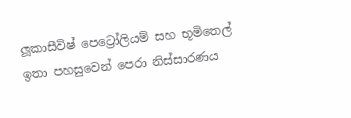ලූකාසීවිෂ් පෙට්‍රෝලියම් සහ භූමිතෙල් ඉතා පහසුවෙන් පෙරා නිස්සාරණය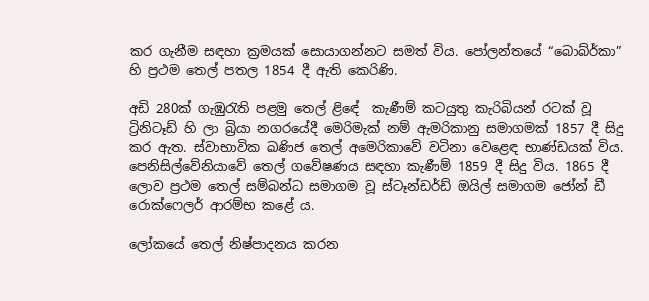කර ගැනීම සඳහා ක්‍රමයක් සොයාගන්නට සමත් විය. පෝලන්තයේ “බොබ්ර්කා” හි ප්‍රථම තෙල් පතල 1854 දී ඇති කෙරිණි.

අඩි 280ක් ගැඹුරැති පළමු තෙල් ළිඳේ  කැණීම් කටයුතු කැරිබියන් රටක් වූ ට්‍රිනිටෑඩ් හි ලා බ්‍රියා නගරයේදී මෙරිමැක් නම් ඇමරිකානු සමාගමක් 1857 දී සිදු කර ඇත. ස්වාභාවික ඛණිජ තෙල් අමෙරිකාවේ වටිනා වෙළෙඳ භාණ්ඩයක් විය. පෙනිසිල්වේනියාවේ තෙල් ගවේෂණය සඳහා කැණීම් 1859 දී සිදු විය. 1865 දී ලොව ප්‍රථම තෙල් සම්බන්ධ සමාගම වූ ස්ටෑන්ඩර්ඩ් ඔයිල් සමාගම ජෝන් ඩී රොක්ෆෙලර් ආරම්භ කළේ ය.

ලෝකයේ තෙල් නිෂ්පාදනය කරන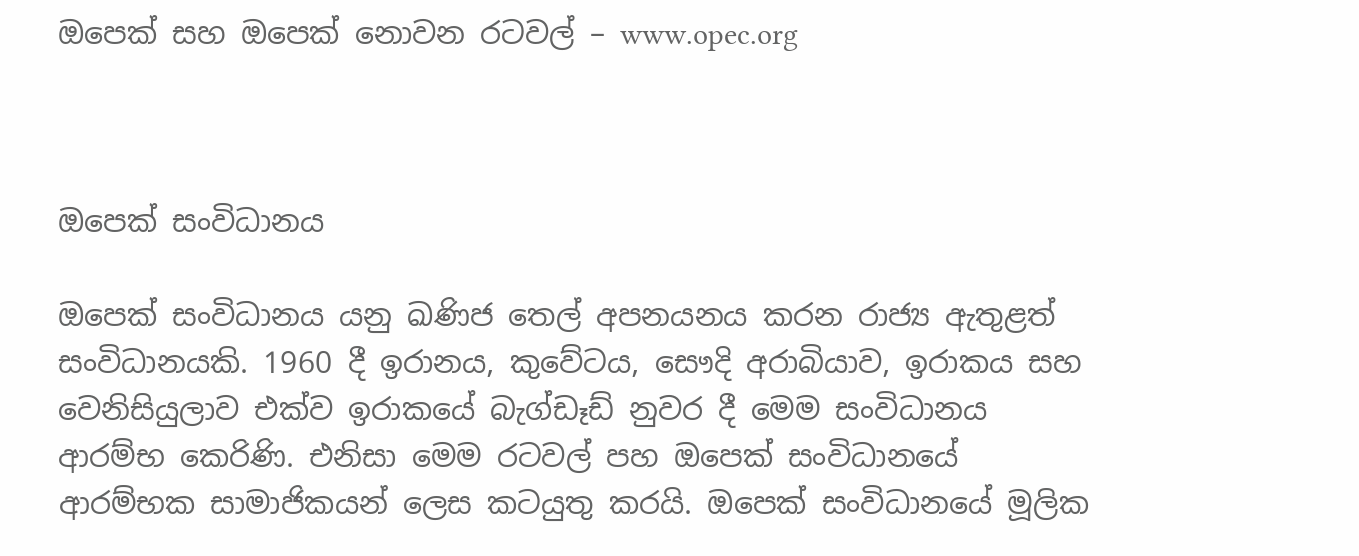ඔපෙක් සහ ඔපෙක් නොවන රටවල් – www.opec.org



ඔපෙක් සංවිධානය

ඔපෙක් සංවිධානය යනු ඛණිජ තෙල් අපනයනය කරන රාජ්‍ය ඇතුළත් සංවිධානයකි. 1960 දී ඉරානය, කුවේටය, සෞදි අරාබියාව, ඉරාකය සහ වෙනිසියුලාව එක්ව ඉරාකයේ බැග්ඩෑඩ් නුවර දී මෙම සංවිධානය ආරම්භ කෙරිණි. එනිසා මෙම රටවල් පහ ඔපෙක් සංවිධානයේ ආරම්භක සාමාජිකයන් ලෙස කටයුතු කරයි. ඔපෙක් සංවිධානයේ මූලික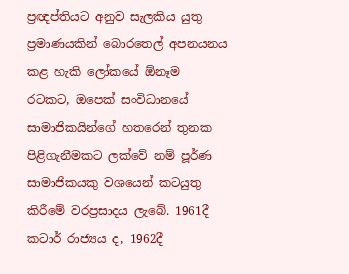ප්‍රඥප්තියට අනුව සැලකිය යුතු ප්‍රමාණයකින් බොරතෙල් අපනයනය කළ හැකි ලෝකයේ ඕනෑම රටකට, ඔපෙක් සංවිධානයේ සාමාජිකයින්ගේ හතරෙන් තුනක පිළිගැනීමකට ලක්වේ නම් පූර්ණ සාමාජිකයකු වශයෙන් කටයුතු කිරීමේ වරප්‍රසාදය ලැබේ. 1961දී කටාර් රාජ්‍යය ද, 1962දී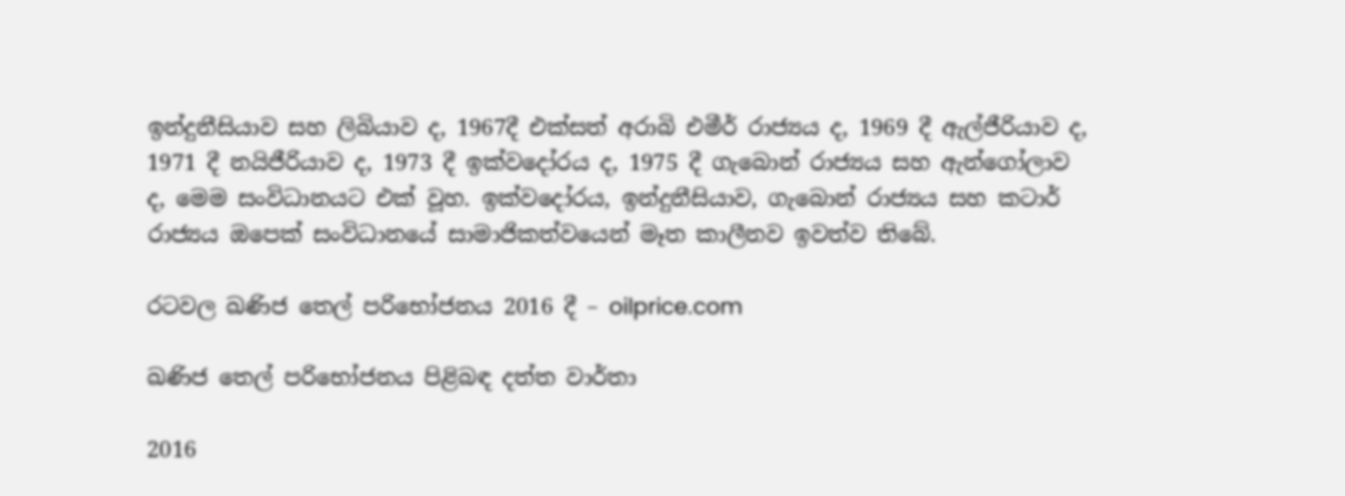ඉන්දුනීසියාව සහ ලිබියාව ද, 1967දී එක්සත් අරාබි එමීර් රාජ්‍යය ද, 1969 දී ඇල්ජීරියාව ද, 1971 දී නයිජීරියාව ද, 1973 දී ඉක්වදෝරය ද, 1975 දී ගැබොන් රාජ්‍යය සහ ඇන්ගෝලාව ද, මෙම සංවිධානයට එක් වූහ. ඉක්වදෝරය, ඉන්දුනීසියාව, ගැබොන් රාජ්‍යය සහ කටාර් රාජ්‍යය ඔපෙක් සංවිධානයේ සාමාජිකත්වයෙන් මෑත කාලීනව ඉවත්ව තිබේ.

රටවල ඛණිජ තෙල් පරිභෝජනය 2016 දී – oilprice.com

ඛණිජ තෙල් පරිභෝජනය පිළිබඳ දත්ත වාර්තා

2016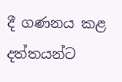දී ගණනය කළ දත්තයන්ට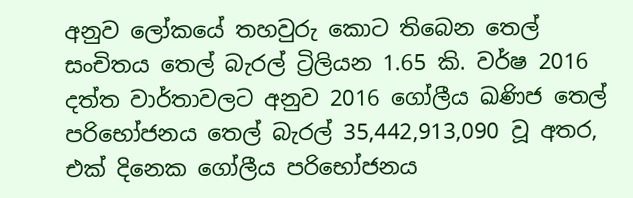අනුව ලෝකයේ තහවුරු කොට තිබෙන තෙල් සංචිතය තෙල් බැරල් ට්‍රිලියන 1.65 කි. වර්ෂ 2016 දත්ත වාර්තාවලට අනුව 2016 ගෝලීය ඛණිජ තෙල් පරිභෝජනය තෙල් බැරල් 35,442,913,090 වූ අතර, එක් දිනෙක ගෝලීය පරිභෝජනය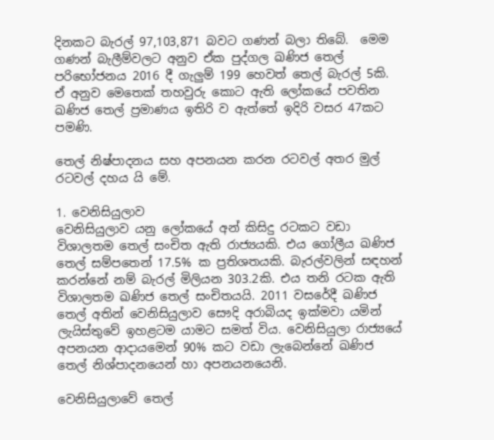දිනකට බැරල් 97,103,871 බවට ගණන් බලා තිබේ.  මෙම ගණන් බැලීම්වලට අනුව ඒක පුද්ගල ඛණිජ තෙල් පරිභෝජනය 2016 දී ගැලුම් 199 හෙවත් තෙල් බැරල් 5කි. ඒ අනුව මෙතෙක් තහවුරු කොට ඇති ලෝකයේ පවතින ඛණිජ තෙල් ප්‍රමාණය ඉතිරි ව ඇත්තේ ඉදිරි වසර 47කට පමණි.

තෙල් නිෂ්පාදනය සහ අපනයන කරන රටවල් අතර මුල් රටවල් දහය යි මේ.

1. වෙනිසියුලාව
වෙනිසියුලාව යනු ලෝකයේ අන් කිසිදු රටකට වඩා විශාලතම තෙල් සංචිත ඇති රාජ්‍යයකි. එය ගෝලීය ඛණිජ තෙල් සම්පතෙන් 17.5% ක ප්‍රතිශතයකි. බැරල්වලින් සඳහන් කරන්නේ නම් බැරල් මිලියන 303.2කි. එය තනි රටක ඇති විශාලතම ඛණිජ තෙල් සංචිතයයි. 2011 වසරේදී ඛණිජ තෙල් අතින් වෙනිසියුලාව සෞදි අරාබියද ඉක්මවා යමින් ලැයිස්තුවේ ඉහළටම යාමට සමත් විය. වෙනිසියුලා රාජ්‍යයේ අපනයන ආදායමෙන් 90% කට වඩා ලැබෙන්නේ ඛණිජ තෙල් නිශ්පාදනයෙන් හා අපනයනයෙනි.

වෙනිසියුලාවේ තෙල්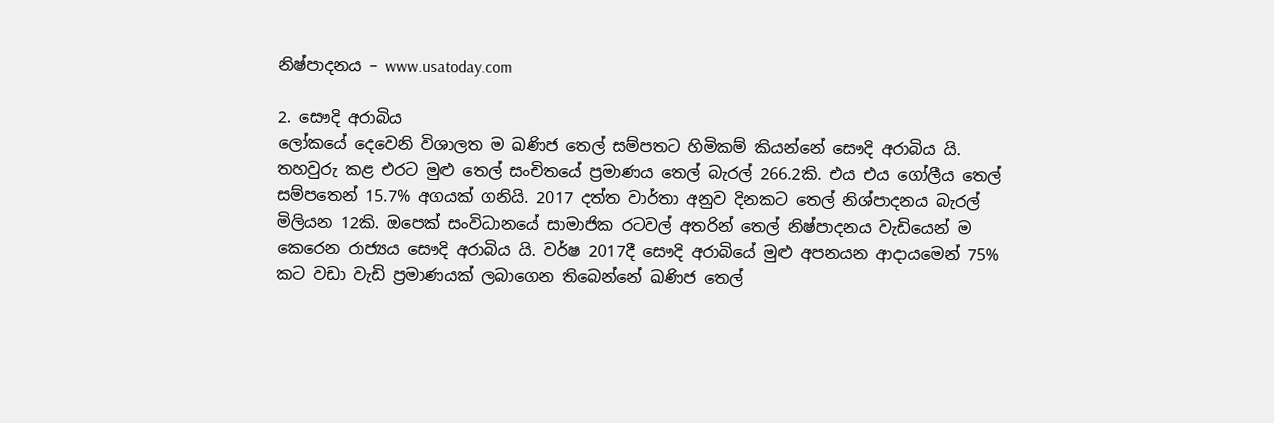නිෂ්පාදනය – www.usatoday.com

2. සෞදි අරාබිය
ලෝකයේ දෙවෙනි විශාලත ම ඛණිජ තෙල් සම්පතට හිමිකම් කියන්නේ සෞදි අරාබිය යි. තහවුරු කළ එරට මුළු තෙල් සංචිතයේ ප්‍රමාණය තෙල් බැරල් 266.2කි. එය එය ගෝලීය තෙල් සම්පතෙන් 15.7% අගයක් ගනියි. 2017 දත්ත වාර්තා අනුව දිනකට තෙල් නිශ්පාදනය බැරල් මිලියන 12කි. ඔපෙක් සංවිධානයේ සාමාජික රටවල් අතරින් තෙල් නිෂ්පාදනය වැඩියෙන් ම කෙරෙන රාජ්‍යය සෞදි අරාබිය යි. වර්ෂ 2017දී සෞදි අරාබියේ මුළු අපනයන ආදායමෙන් 75% කට වඩා වැඩි ප්‍රමාණයක් ලබාගෙන තිබෙන්නේ ඛණිජ තෙල්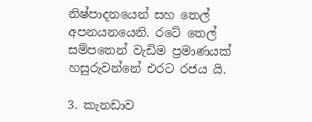නිෂ්පාදනයෙන් සහ තෙල් අපනයනයෙනි. රටේ තෙල් සම්පතෙන් වැඩිම ප්‍රමාණයක් හසුරුවන්නේ එරට රජය යි.

3. කැනඩාව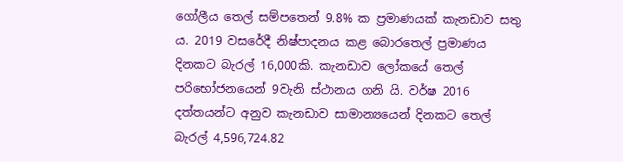ගෝලීය තෙල් සම්පතෙන් 9.8% ක ප්‍රමාණයක් කැනඩාව සතු ය. 2019 වසරේදී නිෂ්පාදනය කළ බොරතෙල් ප්‍රමාණය දිනකට බැරල් 16,000කි. කැනඩාව ලෝකයේ තෙල් පරිභෝජනයෙන් 9වැනි ස්ථානය ගනි යි. වර්ෂ 2016 දත්තයන්ට අනුව කැනඩාව සාමාන්‍යයෙන් දිනකට තෙල් බැරල් 4,596,724.82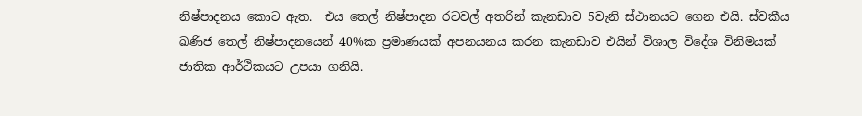නිෂ්පාදනය කොට ඇත.  එය තෙල් නිෂ්පාදන රටවල් අතරින් කැනඩාව 5වැනි ස්ථානයට ගෙන එයි. ස්වකීය ඛණිජ තෙල් නිෂ්පාදනයෙන් 40%ක ප්‍රමාණයක් අපනයනය කරන කැනඩාව එයින් විශාල විදේශ විනිමයක් ජාතික ආර්ථිකයට උපයා ගනියි.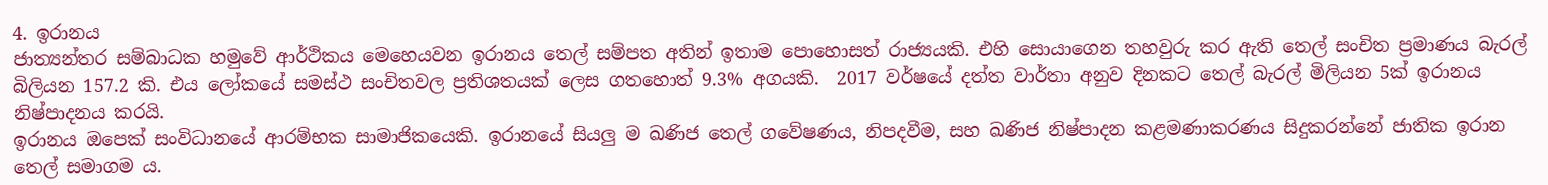4. ඉරානය
ජාත්‍යන්තර සම්බාධක හමුවේ ආර්ථිකය මෙහෙයවන ඉරානය තෙල් සම්පත අතින් ඉතාම පොහොසත් රාජ්‍යයකි. එහි සොයාගෙන තහවුරු කර ඇති තෙල් සංචිත ප්‍රමාණය බැරල් බිලියන 157.2 කි. එය ලෝකයේ සමස්ථ සංචිතවල ප්‍රතිශතයක් ලෙස ගතහොත් 9.3% අගයකි.  2017 වර්ෂයේ දත්ත වාර්තා අනුව දිනකට තෙල් බැරල් මිලියන 5ක් ඉරානය නිෂ්පාදනය කරයි.
ඉරානය ඔපෙක් සංවිධානයේ ආරම්භක සාමාජිකයෙකි. ඉරානයේ සියලු ම ඛණිජ තෙල් ගවේෂණය, නිපදවීම, සහ ඛණිජ නිෂ්පාදන කළමණාකරණය සිදුකරන්නේ ජාතික ඉරාන තෙල් සමාගම ය.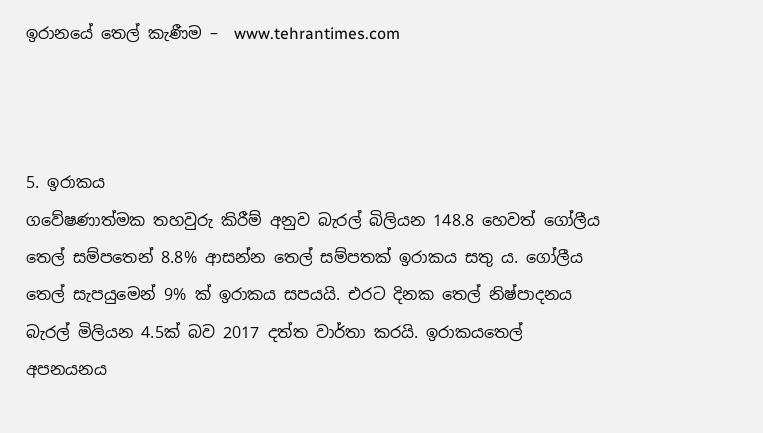ඉරානයේ තෙල් කැණීම –  www.tehrantimes.com



5. ඉරාකය
ගවේෂණාත්මක තහවුරු කිරීම් අනුව බැරල් බිලියන 148.8 හෙවත් ගෝලීය තෙල් සම්පතෙන් 8.8% ආසන්න තෙල් සම්පතක් ඉරාකය සතු ය. ගෝලීය තෙල් සැපයුමෙන් 9% ක් ඉරාකය සපයයි. එරට දිනක තෙල් නිෂ්පාදනය බැරල් මිලියන 4.5ක් බව 2017 දත්ත වාර්තා කරයි. ඉරාකයතෙල් අපනයනය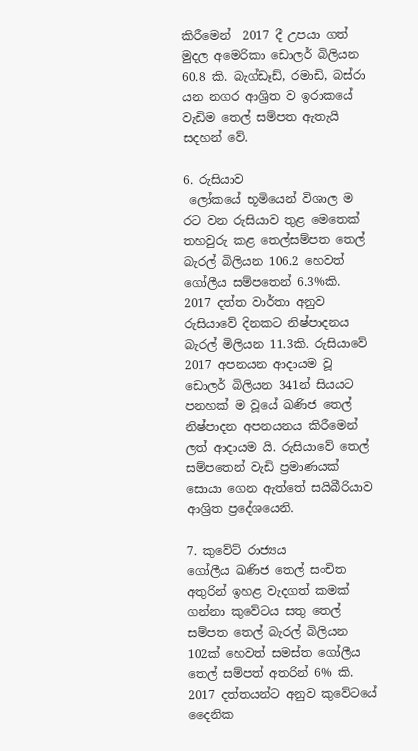කිරීමෙන්  2017 දී උපයා ගත් මුදල අමෙරිකා ඩොලර් බිලියන 60.8 කි. බැග්ඩෑඩ්, රමාඩි, බස්රා යන නගර ආශ්‍රිත ව ඉරාකයේ වැඩිම තෙල් සම්පත ඇතැයි සදහන් වේ.

6. රුසියාව
 ලෝකයේ භූමියෙන් විශාල ම රට වන රුසියාව තුළ මෙතෙක් තහවුරු කළ තෙල්සම්පත තෙල් බැරල් බිලියන 106.2 හෙවත් ගෝලීය සම්පතෙන් 6.3%කි. 2017 දත්ත වාර්තා අනුව රුසියාවේ දිනකට නිෂ්පාදනය බැරල් මිලියන 11.3කි. රුසියාවේ 2017 අපනයන ආදායම වූ ඩොලර් බිලියන 341න් සියයට පනහක් ම වූයේ ඛණිජ තෙල් නිෂ්පාදන අපනයනය කිරීමෙන් ලත් ආදායම යි. රුසියාවේ තෙල් සම්පතෙන් වැඩි ප්‍රමාණයක් සොයා ගෙන ඇත්තේ සයිබීරියාව ආශ්‍රිත ප්‍රදේශයෙනි.

7. කුවේට් රාජ්‍යය
ගෝලීය ඛණිජ තෙල් සංචිත අතුරින් ඉහළ වැදගත් කමක් ගන්නා කුවේටය සතු තෙල් සම්පත තෙල් බැරල් බිලියන 102ක් හෙවත් සමස්ත ගෝලීය තෙල් සම්පත් අතරින් 6% කි. 2017 දත්තයන්ට අනුව කුවේටයේ දෛනික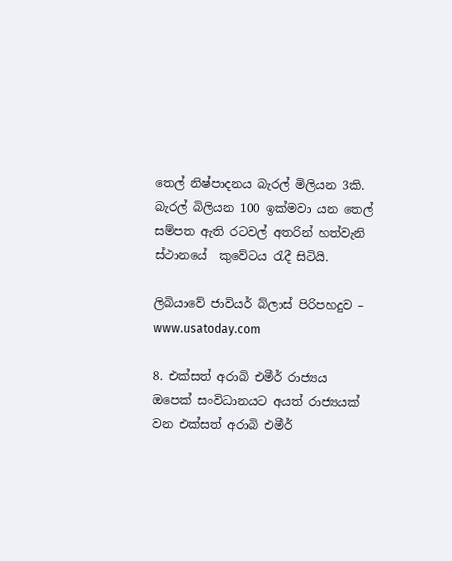තෙල් නිෂ්පාදනය බැරල් මිලියන 3කි. බැරල් බිලියන 100 ඉක්මවා යන තෙල් සම්පත ඇති රටවල් අතරින් හත්වැනි ස්ථානයේ  කුවේටය රැදී සිටියි.

ලිබියාවේ ජාවියර් බ්ලාස් පිරිපහදුව – www.usatoday.com

8. එක්සත් අරාබි එමීර් රාජ්‍යය
ඔපෙක් සංවිධානයට අයත් රාජ්‍යයක් වන එක්සත් අරාබි එමීර්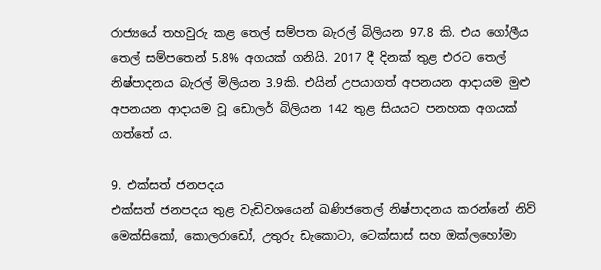රාජ්‍යයේ තහවුරු කළ තෙල් සම්පත බැරල් බිලියන 97.8 කි. එය ගෝලීය තෙල් සම්පතෙන් 5.8% අගයක් ගනියි. 2017 දී දිනක් තුළ එරට තෙල් නිෂ්පාදනය බැරල් මිලියන 3.9කි. එයින් උපයාගත් අපනයන ආදායම මුළු අපනයන ආදායම වූ ඩොලර් බිලියන 142 තුළ සියයට පනහක අගයක් ගත්තේ ය.

9. එක්සත් ජනපදය
එක්සත් ජනපදය තුළ වැඩිවශයෙන් ඛණිජතෙල් නිෂ්පාදනය කරන්නේ නිව් මෙක්සිකෝ, කොලරාඩෝ, උතුරු ඩැකොටා, ටෙක්සාස් සහ ඔක්ලහෝමා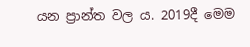යන ප්‍රාන්ත වල ය. 2019දී මෙම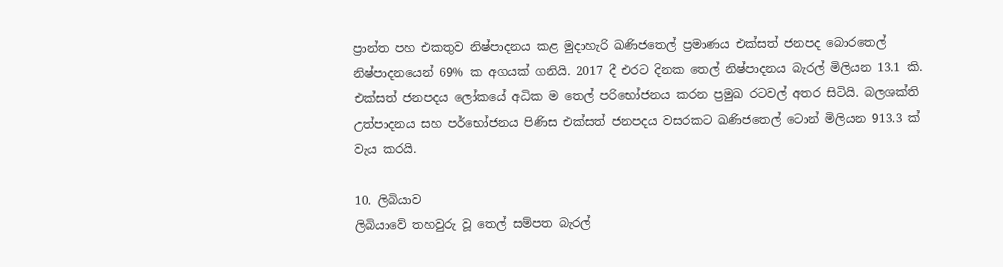ප්‍රාන්ත පහ එකතුව නිෂ්පාදනය කළ මුදාහැරි ඛණිජතෙල් ප්‍රමාණය එක්සත් ජනපද බොරතෙල් නිෂ්පාදනයෙන් 69% ක අගයක් ගනියි. 2017 දී එරට දිනක තෙල් නිෂ්පාදනය බැරල් මිලියන 13.1 කි. එක්සත් ජනපදය ලෝකයේ අධික ම තෙල් පරිභෝජනය කරන ප්‍රමුඛ රටවල් අතර සිටියි. බලශක්ති උත්පාදනය සහ පර්භෝජනය පිණිස එක්සත් ජනපදය වසරකට ඛණිජතෙල් ටොන් මිලියන 913.3 ක් වැය කරයි.

10. ලිබියාව
ලිබියාවේ තහවුරු වූ තෙල් සම්පත බැරල්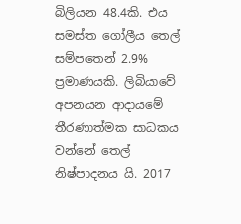බිලියන 48.4කි. එය සමස්ත ගෝලීය තෙල් සම්පතෙන් 2.9% ප්‍රමාණයකි. ලිබියාවේ අපනයන ආදායමේ තීරණාත්මක සාධකය වන්නේ තෙල් නිෂ්පාදනය යි. 2017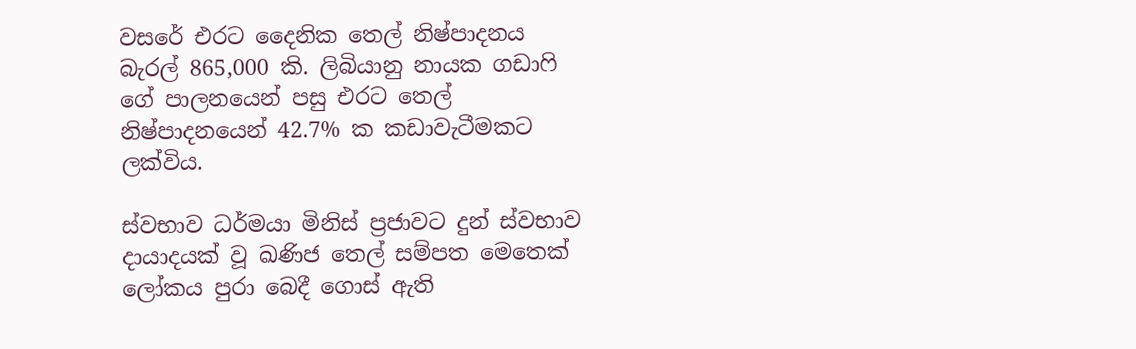වසරේ එරට දෛනික තෙල් නිෂ්පාදනය බැරල් 865,000 කි. ලිබියානු නායක ගඩාෆි ගේ පාලනයෙන් පසු එරට තෙල් නිෂ්පාදනයෙන් 42.7% ක කඩාවැටීමකට ලක්විය.

ස්වභාව ධර්මයා මිනිස් ප්‍රජාවට දුන් ස්වභාව දායාදයක් වූ ඛණිජ තෙල් සම්පත මෙතෙක් ලෝකය පුරා බෙදී ගොස් ඇති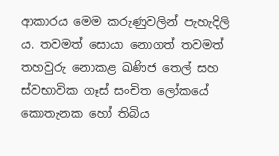ආකාරය මෙම කරුණුවලින් පැහැදිලි ය. තවමත් සොයා නොගත් තවමත් තහවුරු නොකළ ඛණිජ තෙල් සහ ස්වභාවික ගෑස් සංචිත ලෝකයේ කොතැනක හෝ තිබිය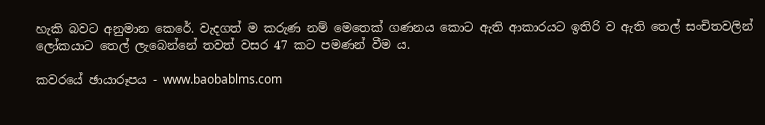හැකි බවට අනුමාන කෙරේ. වැදගත් ම කරුණ නම් මෙතෙක් ගණනය කොට ඇති ආකාරයට ඉතිරි ව ඇති තෙල් සංචිතවලින් ලෝකයාට තෙල් ලැබෙන්නේ තවත් වසර 47 කට පමණන් වීම ය.

කවරයේ ඡායාරූපය - www.baobablms.com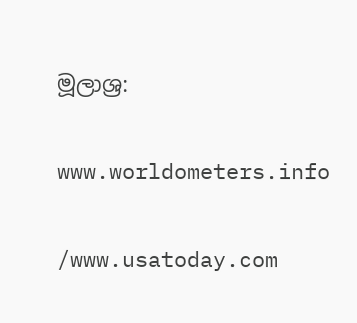මූලාශ්‍ර:

www.worldometers.info

/www.usatoday.com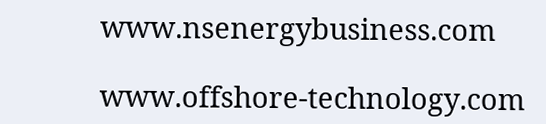www.nsenergybusiness.com

www.offshore-technology.com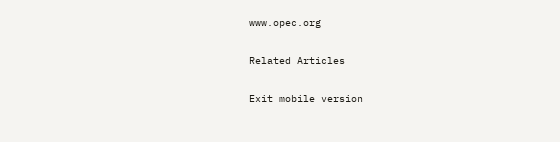www.opec.org

Related Articles

Exit mobile version